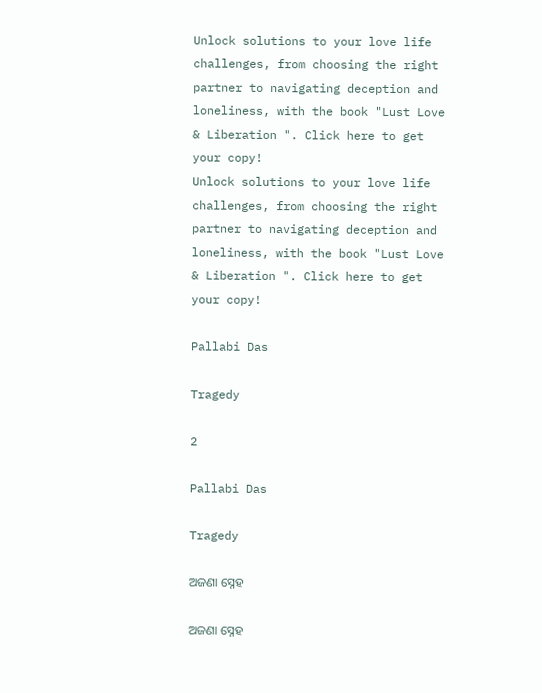Unlock solutions to your love life challenges, from choosing the right partner to navigating deception and loneliness, with the book "Lust Love & Liberation ". Click here to get your copy!
Unlock solutions to your love life challenges, from choosing the right partner to navigating deception and loneliness, with the book "Lust Love & Liberation ". Click here to get your copy!

Pallabi Das

Tragedy

2

Pallabi Das

Tragedy

ଅଜଣା ସ୍ନେହ

ଅଜଣା ସ୍ନେହ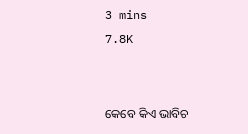3 mins
7.8K


କେବେ କିଏ ଭାବିଚ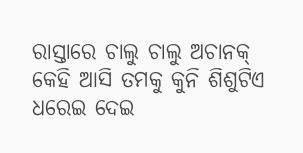ରାସ୍ତାରେ ଚାଲୁ ଚାଲୁ ଅଚାନକ୍ କେହି ଆସି ତମକୁ କୁନି ଶିଶୁଟିଏ ଧରେଇ ଦେଇ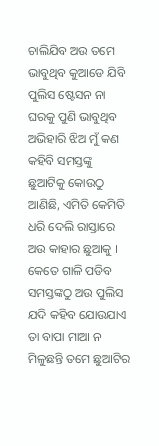ଚାଲିଯିବ ଅଉ ତମେ ଭାବୁଥିବ କୁଆଡେ ଯିବି ପୁଲିସ ଷ୍ଟେସନ ନା ଘରକୁ ପୁଣି ଭାବୁଥିବ ଅଭିହାରି ଝିଅ ମୁଁ କଣ କହିବି ସମସ୍ତଙ୍କୁ ଛୁଆଟିକୁ କୋଉଠୁ ଆଣିଛି, ଏମିତି କେମିତି ଧରି ଦେଲି ରାସ୍ତାରେ ଅଉ କାହାର ଛୁଆକୁ । କେତେ ଗାଳି ପଡିବ ସମସ୍ତଙ୍କଠୁ ଅଉ ପୁଲିସ ଯଦି କହିବ ଯୋଉଯାଏ ତା ବାପା ମାଆ ନ ମିଳୁଛନ୍ତି ତମେ ଛୁଆଟିର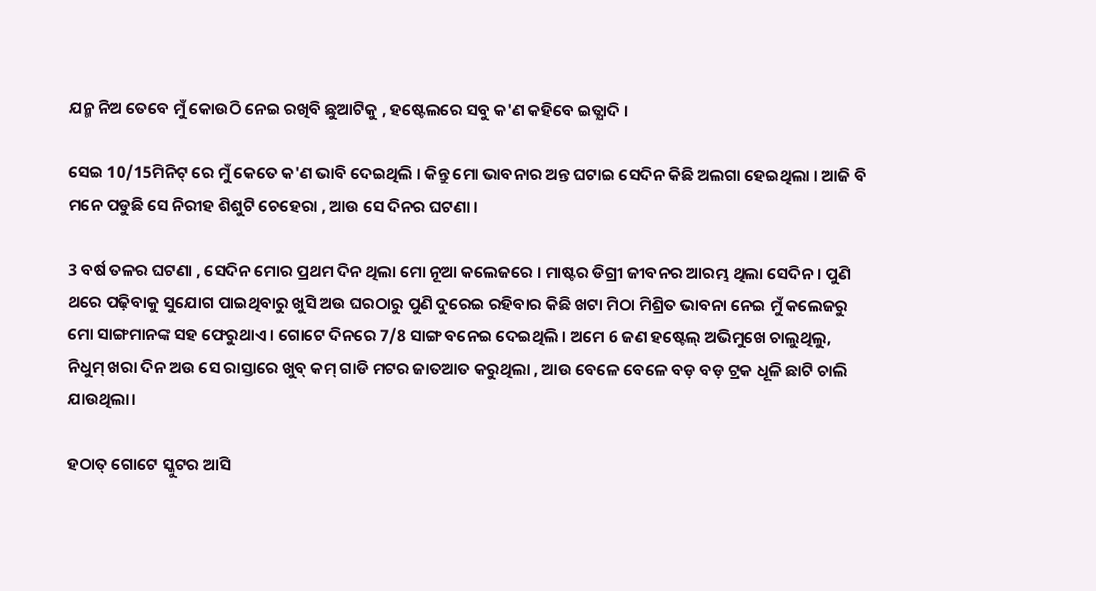ଯନ୍ମ ନିଅ ତେବେ ମୁଁ କୋଉଠି ନେଇ ରଖିବି ଛୁଆଟିକୁ , ହଷ୍ଟେଲରେ ସବୁ କ'ଣ କହିବେ ଇତ୍ଯାଦି ।

ସେଇ 10/15ମିନିଟ୍ ରେ ମୁଁ କେତେ କ'ଣ ଭାବି ଦେଇଥିଲି । କିନ୍ତୁ ମୋ ଭାବନାର ଅନ୍ତ ଘଟାଇ ସେଦିନ କିଛି ଅଲଗା ହେଇଥିଲା । ଆଜି ବି ମନେ ପଡୁଛି ସେ ନିରୀହ ଶିଶୁଟି ଚେହେରା , ଆଉ ସେ ଦିନର ଘଟଣା ।

3 ବର୍ଷ ତଳର ଘଟଣା , ସେଦିନ ମୋର ପ୍ରଥମ ଦିନ ଥିଲା ମୋ ନୂଆ କଲେଜରେ । ମାଷ୍ଟର ଡିଗ୍ରୀ ଜୀବନର ଆରମ୍ଭ ଥିଲା ସେଦିନ । ପୁଣି ଥରେ ପଢ଼ିବାକୁ ସୁଯୋଗ ପାଇଥିବାରୁ ଖୁସି ଅଉ ଘରଠାରୁ ପୁଣି ଦୁରେଇ ରହିବାର କିଛି ଖଟା ମିଠା ମିଶ୍ରିତ ଭାବନା ନେଇ ମୁଁ କଲେଜରୁ ମୋ ସାଙ୍ଗମାନଙ୍କ ସହ ଫେରୁଥାଏ । ଗୋଟେ ଦିନରେ 7/8 ସାଙ୍ଗ ବନେଇ ଦେଇଥିଲି । ଅମେ 6 ଜଣ ହଷ୍ଟେଲ୍ ଅଭିମୁଖେ ଚାଲୁଥିଲୁ, ନିଧୁମ୍ ଖରା ଦିନ ଅଉ ସେ ରାସ୍ତାରେ ଖୁବ୍ କମ୍ ଗାଡି ମଟର ଜାତଆତ କରୁଥିଲା , ଆଉ ବେଳେ ବେଳେ ବଡ଼ ବଡ଼ ଟ୍ରକ ଧୂଳି ଛାଟି ଚାଲି ଯାଉଥିଲା।

ହଠାତ୍ ଗୋଟେ ସ୍କୁଟର ଆସି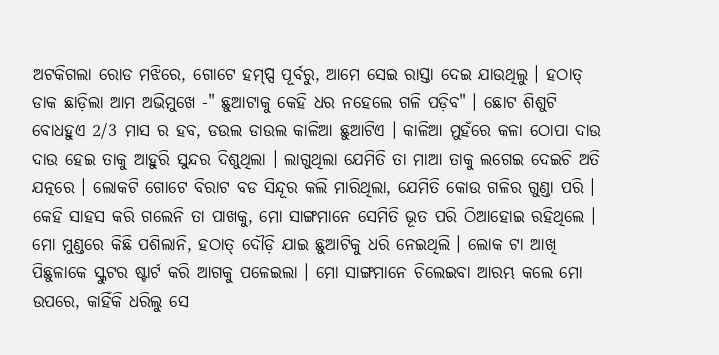ଅଟକିଗଲା ରୋଡ ମଝିରେ, ଗୋଟେ ହମ୍ପ୍ସ ପୂର୍ବରୁ, ଆମେ ସେଇ ରାସ୍ତା ଦେଇ ଯାଉଥିଲୁ । ହଠାତ୍ ଡାକ ଛାଡ଼ିଲା ଆମ ଅଭିମୁଖେ -" ଛୁଆଟାକୁ କେହି ଧର ନହେଲେ ଗଳି ପଡ଼ିବ" । ଛୋଟ ଶିଶୁଟି ବୋଧହୁଏ 2/3 ମାସ ର ହବ, ଡଉଲ ଡାଉଲ କାଳିଆ ଛୁଆଟିଏ । କାଳିଆ ମୁହଁରେ କଳା ଠୋପା ଦାଉ ଦାଉ ହେଇ ତାକୁ ଆହୁରି ସୁନ୍ଦର ଦିଶୁଥିଲା । ଲାଗୁଥିଲା ଯେମିତି ତା ମାଆ ତାକୁ ଲଗେଇ ଦେଇଚି ଅତି ଯତ୍ନରେ । ଲୋକଟି ଗୋଟେ ବିରାଟ ବଡ ସିନ୍ଦୂର କଲି ମାରିଥିଲା, ଯେମିତି କୋଉ ଗଳିର ଗୁଣ୍ଡା ପରି । କେହି ସାହସ କରି ଗଲେନି ତା ପାଖକୁ, ମୋ ସାଙ୍ଗମାନେ ସେମିତି ଭୂତ ପରି ଠିଆହୋଇ ରହିଥିଲେ । ମୋ ମୁଣ୍ଡରେ କିଛି ପଶିଲାନି, ହଠାତ୍ ଦୌଡ଼ି ଯାଇ ଛୁଆଟିକୁ ଧରି ନେଇଥିଲି । ଲୋକ ଟା ଆଖି ପିଛୁଳାକେ ସ୍କୁଟର ଷ୍ଟାର୍ଟ କରି ଆଗକୁ ପଳେଇଲା । ମୋ ସାଙ୍ଗମାନେ ଚିଲେଇବା ଆରମ୍ଭ କଲେ ମୋ ଉପରେ, କାହିଁକି ଧରିଲୁ ସେ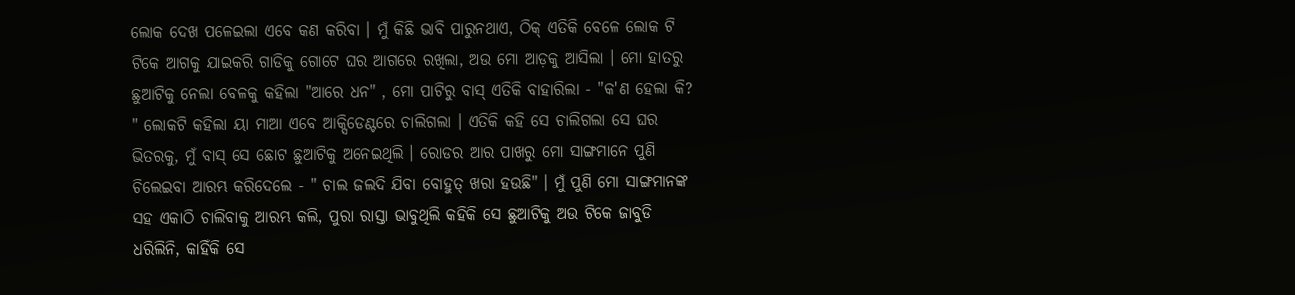ଲୋକ ଦେଖ ପଳେଇଲା ଏବେ କଣ କରିବା । ମୁଁ କିଛି ଭାବି ପାରୁନଥାଏ, ଠିକ୍ ଏତିକି ବେଳେ ଲୋକ ଟି ଟିକେ ଆଗକୁ ଯାଇକରି ଗାଡିକୁ ଗୋଟେ ଘର ଆଗରେ ରଖିଲା, ଅଉ ମୋ ଆଡ଼କୁ ଆସିଲା । ମୋ ହାତରୁ ଛୁଆଟିକୁ ନେଲା ବେଳକୁ କହିଲା "ଆରେ ଧନ" , ମୋ ପାଟିରୁ ବାସ୍ ଏତିକି ବାହାରିଲା - "କ'ଣ ହେଲା କି? " ଲୋକଟି କହିଲା ୟା ମାଆ ଏବେ ଆକ୍ସିଡେଣ୍ଟରେ ଚାଲିଗଲା । ଏତିକି କହି ସେ ଚାଲିଗଲା ସେ ଘର ଭିତରକୁ, ମୁଁ ବାସ୍ ସେ ଛୋଟ ଛୁଆଟିକୁ ଅନେଇଥିଲି । ରୋଡର ଆର ପାଖରୁ ମୋ ସାଙ୍ଗମାନେ ପୁଣି ଚିଲେଇବା ଆରମ୍ଭ କରିଦେଲେ - " ଚାଲ ଜଲଦି ଯିବା ବୋହୁତ୍ ଖରା ହଉଛି" । ମୁଁ ପୁଣି ମୋ ସାଙ୍ଗମାନଙ୍କ ସହ ଏକାଠି ଚାଲିବାକୁ ଆରମ୍ଭ କଲି, ପୁରା ରାସ୍ତା ଭାବୁଥିଲି କହିକି ସେ ଛୁଆଟିକୁ ଅଉ ଟିକେ ଜାବୁଡି ଧରିଲିନି, କାହିଁକି ସେ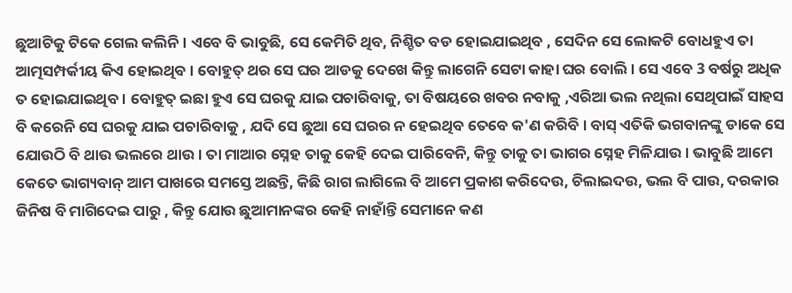ଛୁଆଟିକୁ ଟିକେ ଗେଲ କଲିନି । ଏବେ ବି ଭାବୁଛି, ସେ କେମିତି ଥିବ, ନିଶ୍ଚିତ ବଡ ହୋଇଯାଇଥିବ , ସେଦିନ ସେ ଲୋକଟି ବୋଧହୁଏ ତା ଆତ୍ମସମ୍ପର୍କୀୟ କିଏ ହୋଇଥିବ । ବୋହୁତ୍ ଥର ସେ ଘର ଆଡକୁ ଦେଖେ କିନ୍ତୁ ଲାଗେନି ସେଟା କାହା ଘର ବୋଲି । ସେ ଏବେ 3 ବର୍ଷରୁ ଅଧିକ ତ ହୋଇଯାଇଥିବ । ବୋହୁତ୍ ଇଛା ହୁଏ ସେ ଘରକୁ ଯାଇ ପଚାରିବାକୁ, ତା ବିଷୟରେ ଖବର ନବାକୁ ,ଏରିଆ ଭଲ ନଥିଲା ସେଥିପାଇଁ ସାହସ ବି କରେନି ସେ ଘରକୁ ଯାଇ ପଚାରିବାକୁ , ଯଦି ସେ ଛୁଆ ସେ ଘରର ନ ହେଇଥିବ ତେବେ କ'ଣ କରିବି । ବାସ୍ ଏତିକି ଭଗବାନଙ୍କୁ ଡାକେ ସେ ଯୋଉଠି ବି ଥାଉ ଭଲରେ ଥାଉ । ତା ମାଆର ସ୍ନେହ ତାକୁ କେହି ଦେଇ ପାରିବେନି, କିନ୍ତୁ ତାକୁ ତା ଭାଗର ସ୍ନେହ ମିଳିଯାଉ । ଭାବୁଛି ଆମେ କେତେ ଭାଗ୍ୟବାନ୍ ଆମ ପାଖରେ ସମସ୍ତେ ଅଛନ୍ତି, କିଛି ରାଗ ଲାଗିଲେ ବି ଆମେ ପ୍ରକାଶ କରିଦେଉ, ଚିଲାଇଦଉ, ଭଲ ବି ପାଉ, ଦରକାର ଜିନିଷ ବି ମାଗିଦେଇ ପାରୁ , କିନ୍ତୁ ଯୋଉ ଛୁଆମାନଙ୍କର କେହି ନାହାଁନ୍ତି ସେମାନେ କଣ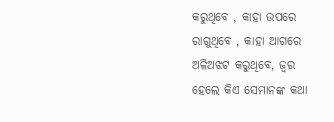କରୁଥିବେ , କାହା ଉପରେ ରାଗୁଥିବେ , କାହା ଆଗରେ ଅଳିଅଝଟ କରୁଥିବେ, ଜ୍ଵର ହେଲେ କିଏ ସେମାନଙ୍କ କଥା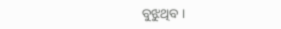ବୁଝୁଥିବ ।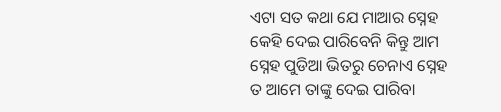ଏଟା ସତ କଥା ଯେ ମାଆର ସ୍ନେହ କେହି ଦେଇ ପାରିବେନି କିନ୍ତୁ ଆମ ସ୍ନେହ ପୁଡିଆ ଭିତରୁ ଚେନାଏ ସ୍ନେହ ତ ଆମେ ତାଙ୍କୁ ଦେଇ ପାରିବା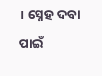। ସ୍ନେହ ଦବା ପାଇଁ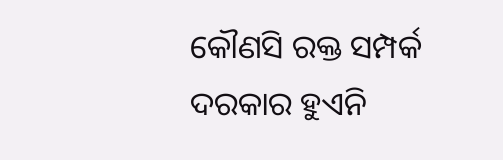କୌଣସି ରକ୍ତ ସମ୍ପର୍କ ଦରକାର ହୁଏନି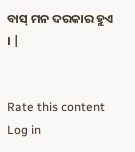ବାସ୍ ମନ ଦରକାର ହୁଏ । |


Rate this content
Log in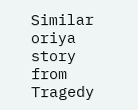Similar oriya story from Tragedy